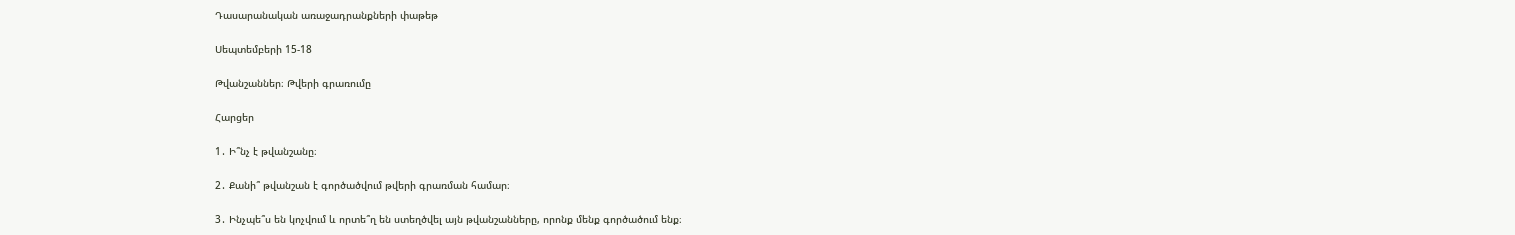Դասարանական առաջադրանքների փաթեթ

Սեպտեմբերի 15-18

Թվանշաններ։ Թվերի գրառումը

Հարցեր

1․ Ի՞նչ է թվանշանը։

2․ Քանի՞ թվանշան է գործածվում թվերի գրառման համար։

3․ Ինչպե՞ս են կոչվում և որտե՞ղ են ստեղծվել այն թվանշանները, որոնք մենք գործածում ենք։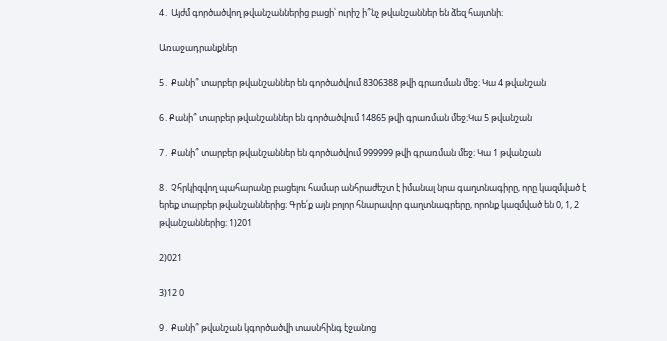4․ Այժմ գործածվող թվանշաններից բացի՝ ուրիշ ի՞նչ թվանշաններ են ձեզ հայտնի։

Առաջադրանքներ

5․ Քանի՞ տարբեր թվանշաններ են գործածվում 8306388 թվի գրառման մեջ։ Կա 4 թվանշան

6․Քանի՞ տարբեր թվանշաններ են գործածվում 14865 թվի գրառման մեջ։Կա 5 թվանշան

7․ Քանի՞ տարբեր թվանշաններ են գործածվում 999999 թվի գրառման մեջ։ Կա 1 թվանշան

8․ Չհրկիզվող պահարանը բացելու համար անհրաժեշտ է իմանալ նրա գաղտնագիրը, որը կազմված է երեք տարբեր թվանշաններից։ Գրե՛ք այն բոլոր հնարավոր գաղտնագրերը, որոնք կազմված են 0, 1, 2 թվանշաններից։ 1)201

2)021

3)12 0

9․ Քանի՞ թվանշան կգործածվի տասնհինգ էջանոց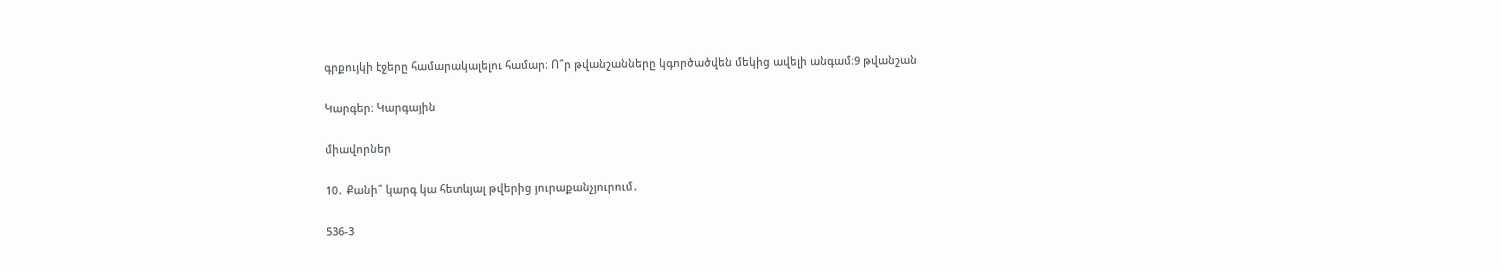գրքույկի էջերը համարակալելու համար։ Ո՞ր թվանշանները կգործածվեն մեկից ավելի անգամ։9 թվանշան

Կարգեր։ Կարգային

միավորներ

10․ Քանի՞ կարգ կա հետևյալ թվերից յուրաքանչյուրում․

536-3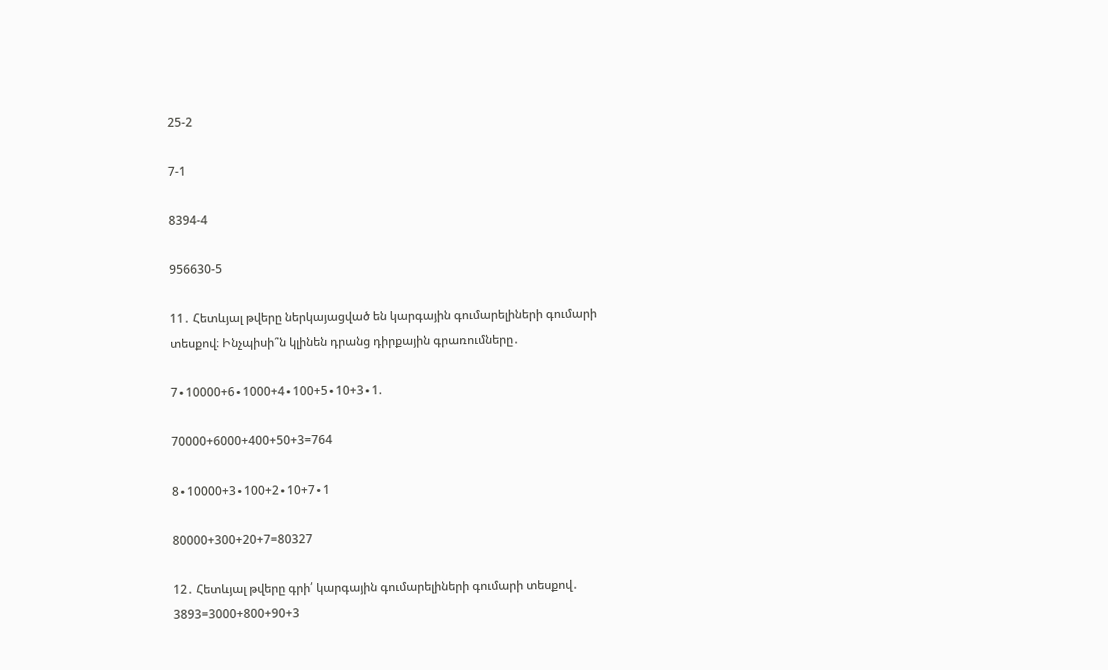25-2

7-1

8394-4

956630-5

11․ Հետևյալ թվերը ներկայացված են կարգային գումարելիների գումարի տեսքով։ Ինչպիսի՞ն կլինեն դրանց դիրքային գրառումները․

7∙10000+6∙1000+4∙100+5∙10+3∙1.

70000+6000+400+50+3=764

8∙10000+3∙100+2∙10+7∙1

80000+300+20+7=80327

12․ Հետևյալ թվերը գրի՛ կարգային գումարելիների գումարի տեսքով․ 3893=3000+800+90+3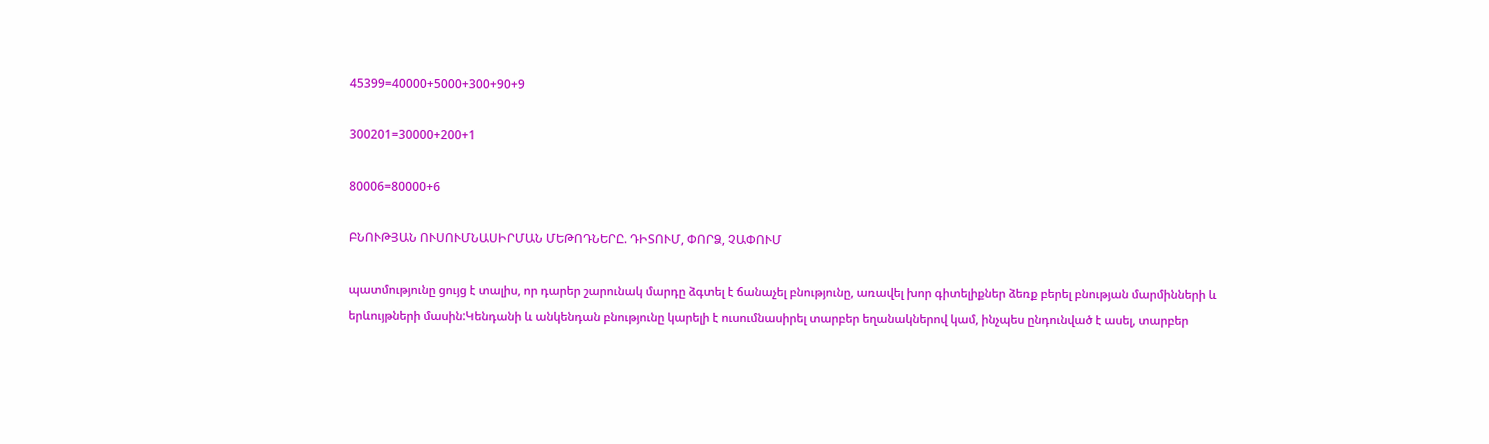45399=40000+5000+300+90+9

300201=30000+200+1

80006=80000+6

ԲՆՈՒԹՅԱՆ ՈՒՍՈՒՄՆԱՍԻՐՄԱՆ ՄԵԹՈԴՆԵՐԸ. ԴԻՏՈՒՄ, ՓՈՐՁ, ՉԱՓՈՒՄ

պատմությունը ցույց է տալիս, որ դարեր շարունակ մարդը ձգտել է ճանաչել բնությունը, առավել խոր գիտելիքներ ձեռք բերել բնության մարմինների և երևույթների մասին:Կենդանի և անկենդան բնությունը կարելի է ուսումնասիրել տարբեր եղանակներով կամ, ինչպես ընդունված է ասել, տարբեր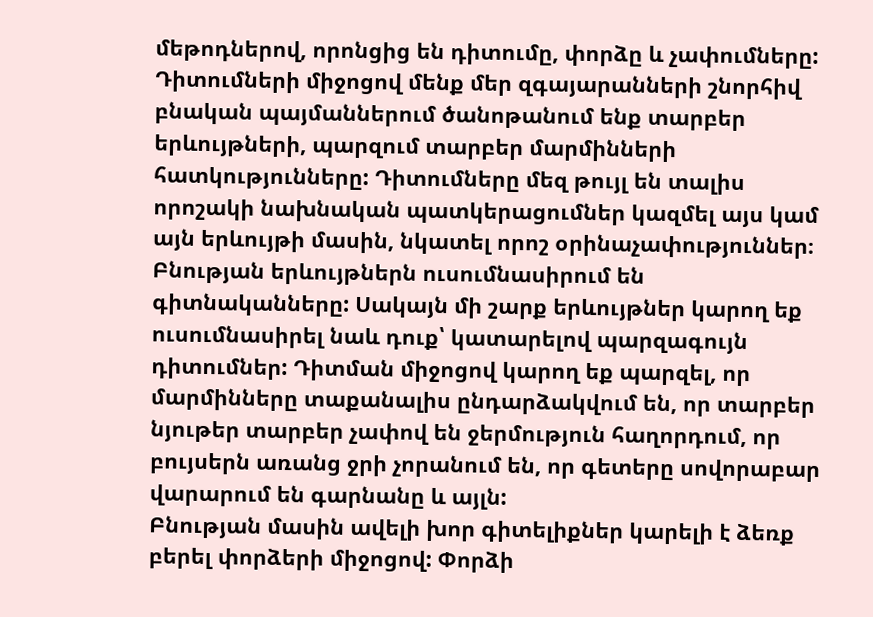մեթոդներով, որոնցից են դիտումը, փորձը և չափումները:
Դիտումների միջոցով մենք մեր զգայարանների շնորհիվ բնական պայմաններում ծանոթանում ենք տարբեր երևույթների, պարզում տարբեր մարմինների հատկությունները: Դիտումները մեզ թույլ են տալիս որոշակի նախնական պատկերացումներ կազմել այս կամ այն երևույթի մասին, նկատել որոշ օրինաչափություններ։
Բնության երևույթներն ուսումնասիրում են գիտնականները: Սակայն մի շարք երևույթներ կարող եք ուսումնասիրել նաև դուք՝ կատարելով պարզագույն դիտումներ: Դիտման միջոցով կարող եք պարզել, որ մարմինները տաքանալիս ընդարձակվում են, որ տարբեր նյութեր տարբեր չափով են ջերմություն հաղորդում, որ բույսերն առանց ջրի չորանում են, որ գետերը սովորաբար վարարում են գարնանը և այլն:
Բնության մասին ավելի խոր գիտելիքներ կարելի է ձեռք բերել փորձերի միջոցով: Փորձի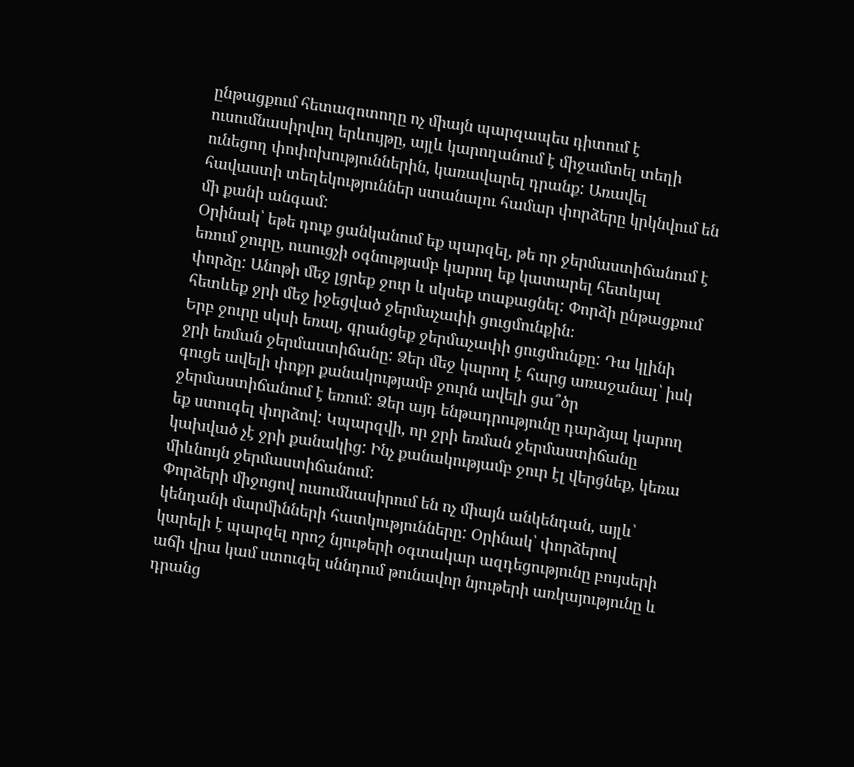ընթացքում հետազոտողը ոչ միայն պարզապես դիտում է ուսումնասիրվող երևույթը, այլև կարողանում է միջամտել տեղի ունեցող փոփոխություններին, կառավարել դրանք: Առավել հավաստի տեղեկություններ ստանալու համար փորձերը կրկնվում են մի քանի անգամ:
Օրինակ՝ եթե դուք ցանկանում եք պարզել, թե որ ջերմաստիճանում է եռում ջուրը, ուսուցչի օգնությամբ կարող եք կատարել հետևյալ փորձը: Անոթի մեջ լցրեք ջուր և սկսեք տաքացնել: Փորձի ընթացքում հետևեք ջրի մեջ իջեցված ջերմաչափի ցուցմունքին։
Երբ ջուրը սկսի եռալ, գրանցեք ջերմաչափի ցուցմունքը: Դա կլինի ջրի եռման ջերմաստիճանը: Ձեր մեջ կարող է հարց առաջանալ՝ իսկ գուցե ավելի փոքր քանակությամբ ջուրն ավելի ցա՞ծր ջերմաստիճանում է եռում: Ձեր այդ ենթադրությունը դարձյալ կարող եք ստուգել փորձով: Կպարզվի, որ ջրի եռման ջերմաստիճանը կախված չէ ջրի քանակից: Ինչ քանակությամբ ջուր էլ վերցնեք, կեռա միևնույն ջերմաստիճանում:
Փորձերի միջոցով ուսումնասիրում են ոչ միայն անկենդան, այլև՝ կենդանի մարմինների հատկությունները: Օրինակ՝ փորձերով կարելի է պարզել որոշ նյութերի օգտակար ազդեցությունը բույսերի աճի վրա կամ ստուգել սննդում թունավոր նյութերի առկայությունը և դրանց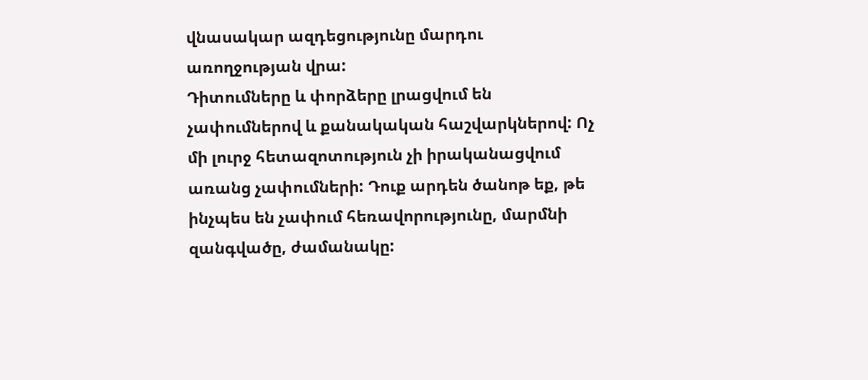վնասակար ազդեցությունը մարդու առողջության վրա:
Դիտումները և փորձերը լրացվում են չափումներով և քանակական հաշվարկներով: Ոչ մի լուրջ հետազոտություն չի իրականացվում առանց չափումների: Դուք արդեն ծանոթ եք, թե ինչպես են չափում հեռավորությունը, մարմնի զանգվածը, ժամանակը: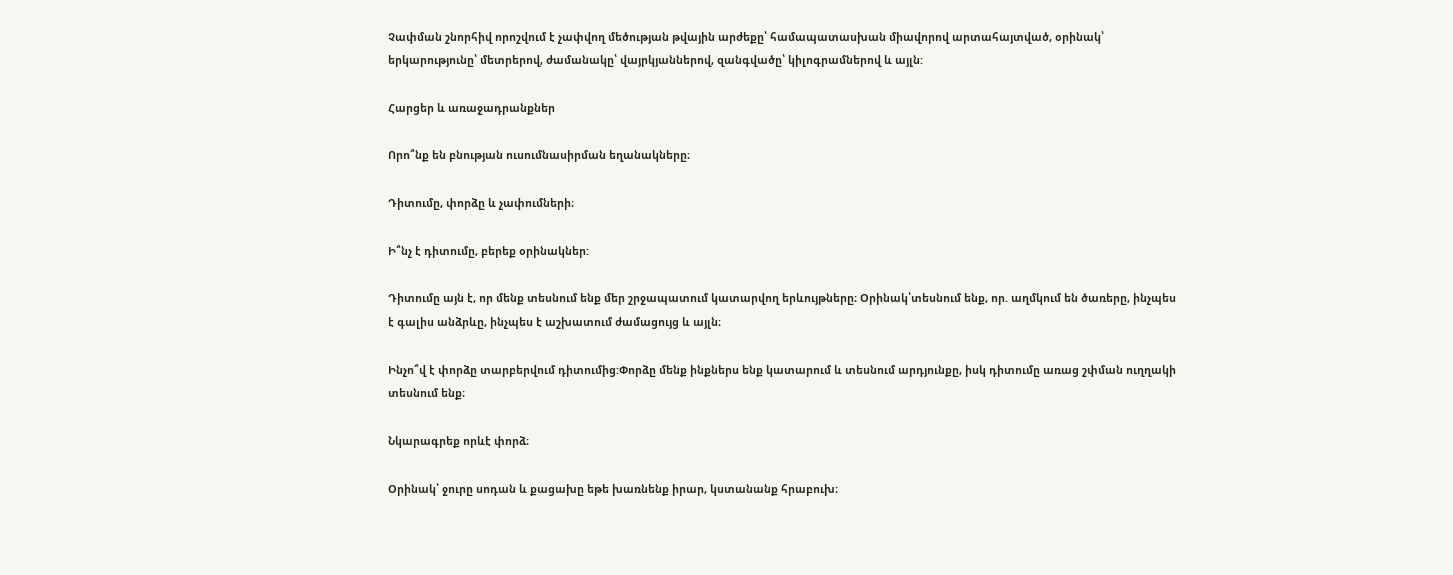Չափման շնորհիվ որոշվում է չափվող մեծության թվային արժեքը՝ համապատասխան միավորով արտահայտված, օրինակ՝ երկարությունը՝ մետրերով, ժամանակը՝ վայրկյաններով, զանգվածը՝ կիլոգրամներով և այլն:

Հարցեր և առաջադրանքներ

Որո՞նք են բնության ուսումնասիրման եղանակները։

Դիտումը, փորձը և չափումների։

Ի՞նչ է դիտումը, բերեք օրինակներ:

Դիտումը այն է, որ մենք տեսնում ենք մեր շրջապատում կատարվող երևույթները։ Օրինակ՝տեսնում ենք, որ. աղմկում են ծառերը, ինչպես է գալիս անձրևը, ինչպես է աշխատում ժամացույց և այլն։

Ինչո՞վ է փորձը տարբերվում դիտումից:Փորձը մենք ինքներս ենք կատարում և տեսնում արդյունքը, իսկ դիտումը առաց շփման ուղղակի տեսնում ենք։

Նկարագրեք որևէ փորձ։

Օրինակ՝ ջուրը սոդան և քացախը եթե խառնենք իրար, կստանանք հրաբուխ։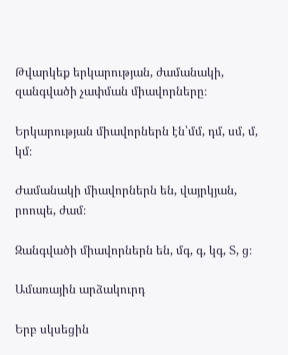Թվարկեք երկարության, ժամանակի, զանգվածի չափման միավորները։

Երկարության միավորներն էն՝մմ, դմ, սմ, մ, կմ։

Ժամանակի միավորներն են, վայրկյան, րոոպե, ժամ։

Զանգվածի միավորներն են, մգ, գ, կգ, Տ, ց։

Ամառային արձակուրդ

Երբ սկսեցին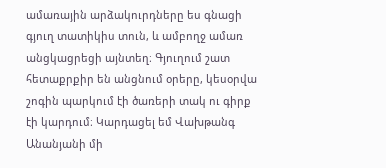ամառային արձակուրդները ես գնացի գյուղ տատիկիս տուն, և ամբողջ ամառ անցկացրեցի այնտեղ։ Գյուղում շատ հետաքրքիր են անցնում օրերը, կեսօրվա շոգին պարկում էի ծառերի տակ ու գիրք էի կարդում։ Կարդացել եմ Վախթանգ Անանյանի մի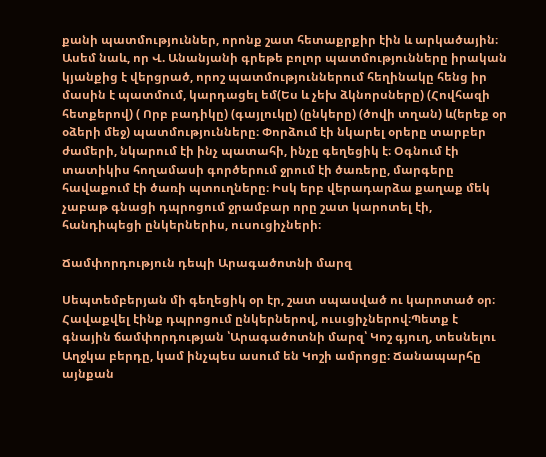քանի պատմություններ, որոնք շատ հետաքրքիր էին և արկածային։ Ասեմ նաև, որ Վ. Անանյանի գրեթե բոլոր պատմությունները իրական կյանքից է վերցրած, որոշ պատմություններում հեղինակը հենց իր մասին է պատմում, կարդացել եմ(Ես և չեխ ձկնորսները) (Հովհազի հետքերով) ( Որբ բադիկը) (գայլուկը) (ընկերը) (ծովի տղան) և(երեք օր օձերի մեջ) պատմությունները։ Փորձում էի նկարել օրերը տարբեր ժամերի, նկարում էի ինչ պատահի, ինչը գեղեցիկ է։ Օգնում էի տատիկիս հողամասի գործերում ջրում էի ծառերը, մարգերը հավաքում էի ծառի պտուղները։ Իսկ երբ վերադարձա քաղաք մեկ չաբաթ գնացի դպրոցում ջրամբար որը շատ կարոտել էի, հանդիպեցի ընկերներիս, ուսուցիչների։

Ճամփորդություն դեպի Արագածոտնի մարզ

Սեպտեմբերյան մի գեղեցիկ օր էր, շատ սպասված ու կարոտած օր։ Հավաքվել էինք դպրոցում ընկերներով, ուսւցիչներով։Պետք է գնային ճամփորդության ՝Արագածոտնի մարզ՝ Կոշ գյուղ, տեսնելու Աղջկա բերդը, կամ ինչպես ասում են Կոշի ամրոցը։ Ճանապարհը այնքան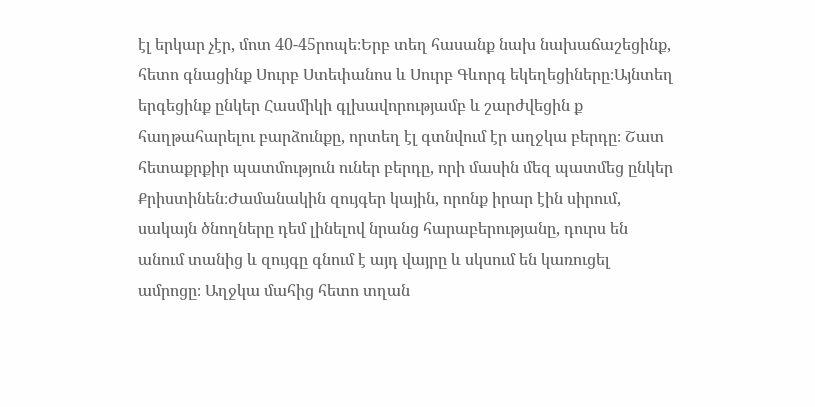էլ երկար չէր, մոտ 40-45րոպե։Երբ տեղ հասանք նախ նախաճաշեցինք, հետո գնացինք Սուրբ Ստեփանոս և Սուրբ Գևորգ եկեղեցիները։Այնտեղ երգեցինք ընկեր Հասմիկի գլխավորությամբ և շարժվեցին ք հաղթահարելու բարձունքը, որտեղ էլ գտնվում էր աղջկա բերդը։ Շատ հետաքրքիր պատմություն ուներ բերդը, որի մասին մեզ պատմեց ընկեր Քրիստինեն։Ժամանակին զույգեր կային, որոնք իրար էին սիրում, սակայն ծնողները դեմ լինելով նրանց հարաբերությանը, դուրս են անում տանից և զույգը գնում է այդ վայրը և սկսում են կառուցել ամրոցը։ Աղջկա մահից հետո տղան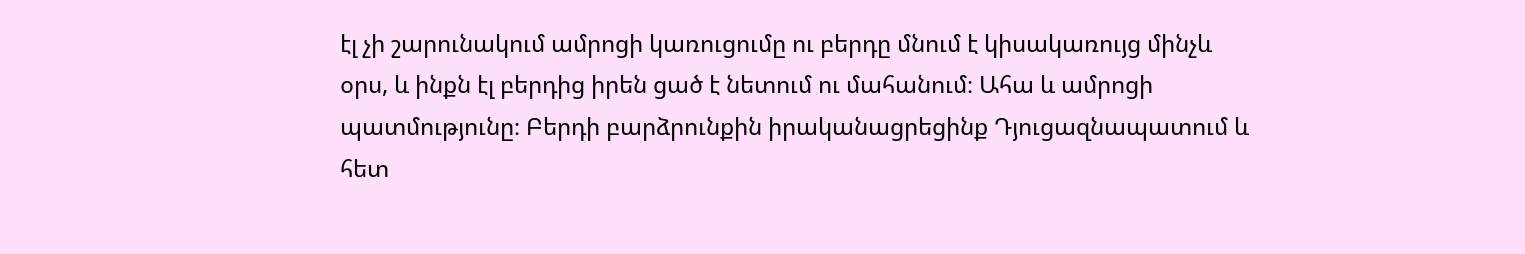էլ չի շարունակում ամրոցի կառուցումը ու բերդը մնում է կիսակառույց մինչև օրս, և ինքն էլ բերդից իրեն ցած է նետում ու մահանում։ Ահա և ամրոցի պատմությունը։ Բերդի բարձրունքին իրականացրեցինք Դյուցազնապատում և հետ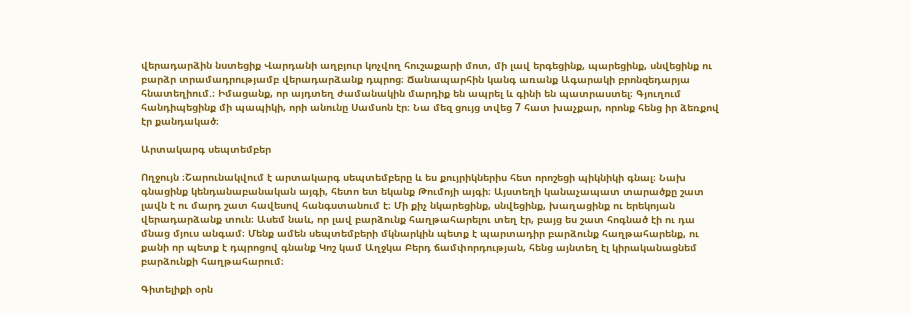վերադարձին նստեցիք Վարդանի աղբյուր կոչվող հուշաքարի մոտ, մի լավ երգեցինք, պարեցինք, սնվեցինք ու բարձր տրամադրությամբ վերադարձանք դպրոց։ Ճանապարհին կանգ առանք Ագարակի բրոնզեդարյա հնատեղիում.։ Իմացանք, որ այդտեղ ժամանակին մարդիք են ապրել և գինի են պատրաստել։ Գյուղում հանդիպեցինք մի պապիկի, որի անունը Սամսոն էր։ Նա մեզ ցույց տվեց 7 հատ խաչքար, որոնք հենց իր ձեռքով էր քանդակած։

Արտակարգ սեպտեմբեր

Ողջույն ։Շարունակվում է արտակարգ սեպտեմբերը և ես քույրիկներիս հետ որոշեցի պիկնիկի գնալ։ Նախ գնացինք կենդանաբանական այգի, հետո ետ եկանք Թումոյի այգի։ Այստեղի կանաչապատ տարածքը շատ լավն է ու մարդ շատ հավեսով հանգստանում է։ Մի քիչ նկարեցինք, սնվեցինք, խաղացինք ու երեկոյան վերադարձանք տուն։ Ասեմ նաև, որ լավ բարձունք հաղթահարելու տեղ էր, բայց ես շատ հոգնած էի ու դա մնաց մյուս անգամ։ Մենք ամեն սեպտեմբերի մկնարկին պետք է պարտադիր բարձունք հաղթահարենք, ու քանի որ պետք է դպրոցով գնանք Կոշ կամ Աղջկա Բերդ ճամփորդության, հենց այնտեղ էլ կիրականացնեմ բարձունքի հաղթահարում։

Գիտելիքի օրն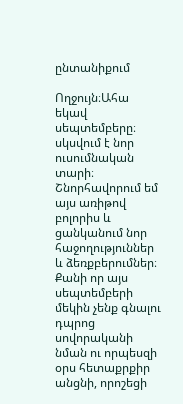ընտանիքում

Ողջույն։Ահա եկավ սեպտեմբերը։ սկսվում է նոր ուսումնական տարի։ Շնորհավորում եմ այս առիթով բոլորիս և ցանկանում նոր հաջողություններ և ձեռքբերումներ։ Քանի որ այս սեպտեմբերի մեկին չենք գնալու դպրոց սովորականի նման ու որպեսզի օրս հետաքրքիր անցնի, որոշեցի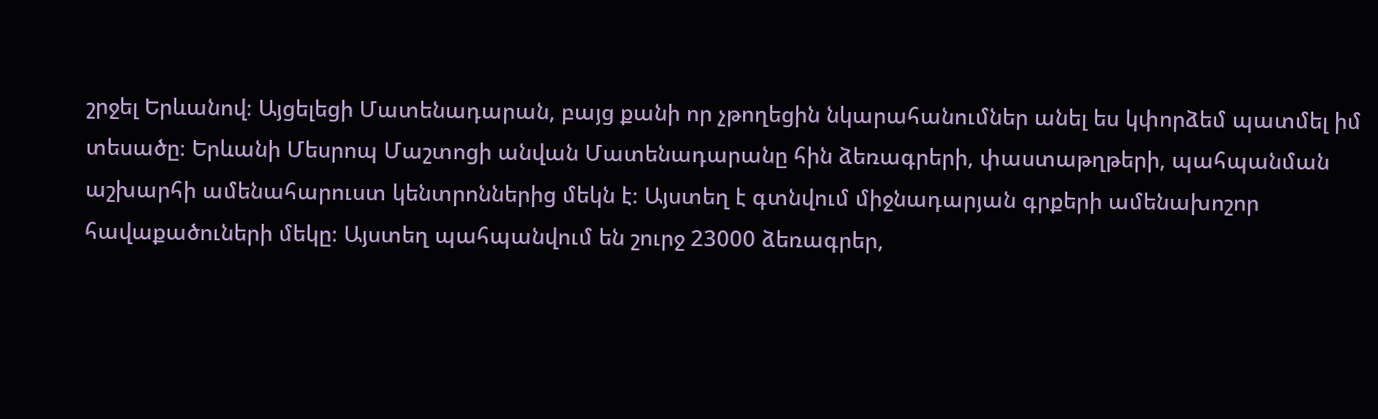շրջել Երևանով։ Այցելեցի Մատենադարան, բայց քանի որ չթողեցին նկարահանումներ անել ես կփորձեմ պատմել իմ տեսածը։ Երևանի Մեսրոպ Մաշտոցի անվան Մատենադարանը հին ձեռագրերի, փաստաթղթերի, պահպանման աշխարհի ամենահարուստ կենտրոններից մեկն է։ Այստեղ է գտնվում միջնադարյան գրքերի ամենախոշոր հավաքածուների մեկը։ Այստեղ պահպանվում են շուրջ 23000 ձեռագրեր,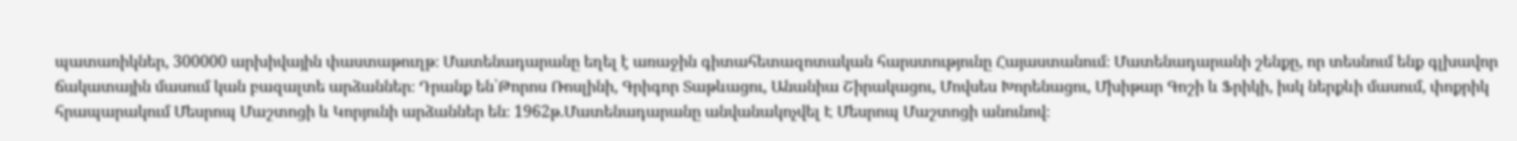պատառիկներ, 300000 արխիվային փաստաթուղթ։ Մատենադարանը եղել է առաջին գիտահետազոտական հարստությունը Հայաստանում։ Մատենադարանի շենքը, որ տեսնում ենք գլխավոր ճակատային մասում կան բազալտե արձաններ։ Դրանք են՝Թորոս Ռոսլինի, Գրիգոր Տաթևացու, Անանիա Շիրակացու, Մովսես Խորենացու, Մխիթար Գոշի և Ֆրիկի, իսկ ներքևի մասում, փոքրիկ հրապարակում Մեսրոպ Մաշտոցի և Կորյունի արձաններ են։ 1962թ.Մատենադարանը անվանակոչվել Է Մեսրոպ Մաշտոցի անունով։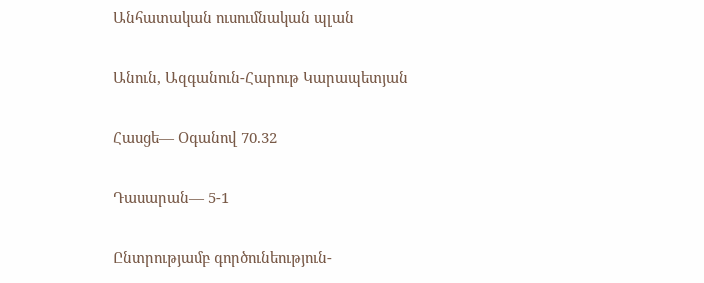Անհատական ուսումնական պլան

Անուն, Ազգանուն-Հարութ Կարապետյան

Հասցե— Օգանով 70.32

Դասարան— 5-1

Ընտրությամբ գործունեություն-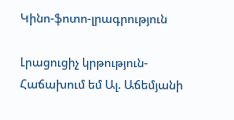Կինո-ֆոտո-լրագրություն

Լրացուցիչ կրթություն-Հաճախում եմ Ալ. Աճեմյանի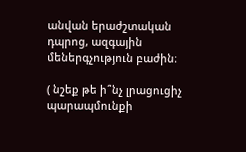անվան երաժշտական դպրոց, ազգային մեներգչություն բաժին։

( նշեք թե ի՞նչ լրացուցիչ պարապմունքի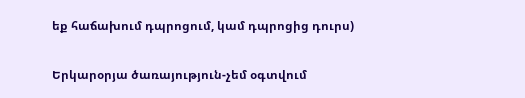եք հաճախում դպրոցում, կամ դպրոցից դուրս)

Երկարօրյա ծառայություն-չեմ օգտվում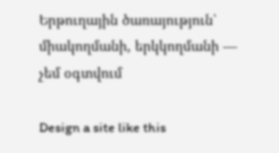Երթուղային ծառայություն՝ միակողմանի, երկկողմանի — չեմ օգտվում

Design a site like this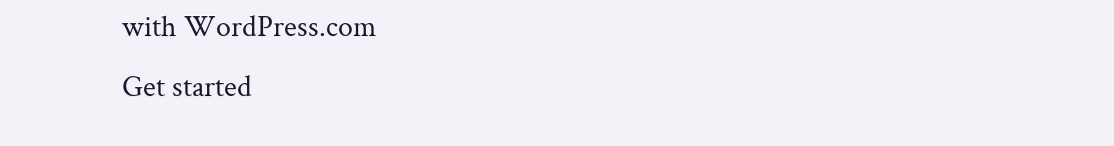with WordPress.com
Get started